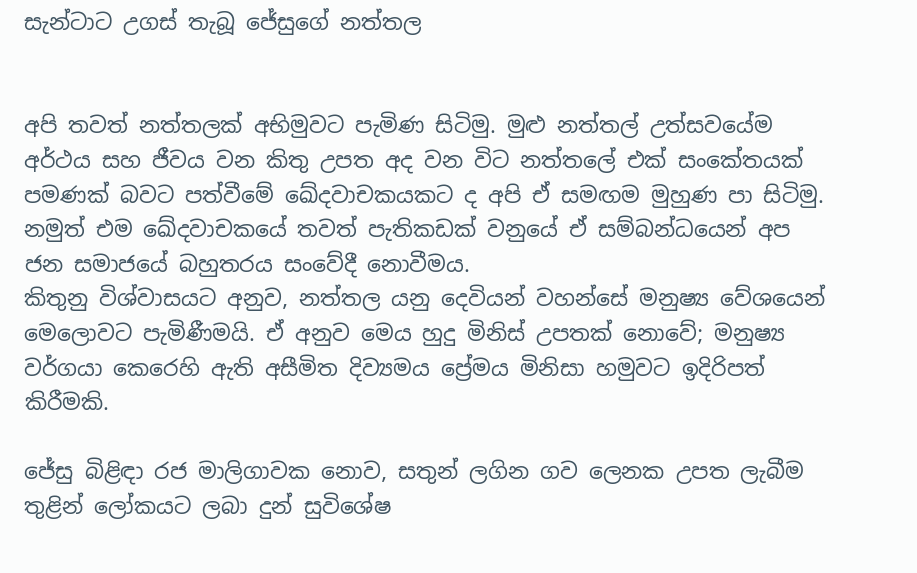සැන්ටාට උගස් තැබූ ජේසුගේ නත්තල


අපි තවත් නත්තලක් අභිමුවට පැමිණ සිටිමු. මුළු නත්තල් උත්සවයේම අර්ථය සහ ජීවය වන කිතු උපත අද වන විට නත්තලේ එක් සංකේතයක් පමණක් බවට පත්වීමේ ඛේදවාචකයකට ද අපි ඒ සමඟම මුහුණ පා සිටිමු. නමුත් එම ඛේදවාචකයේ තවත් පැතිකඩක් වනුයේ ඒ සම්බන්ධයෙන් අප ජන සමාජයේ බහුතරය සංවේදී නොවීමය.
කිතුනු විශ්වාසයට අනුව, නත්තල යනු දෙවියන් වහන්සේ මනුෂ්‍ය වේශයෙන් මෙලොවට පැමිණීමයි. ඒ අනුව මෙය හුදු මිනිස් උපතක් නොවේ; මනුෂ්‍ය වර්ගයා කෙරෙහි ඇති අසීමිත දිව්‍යමය ප්‍රේමය මිනිසා හමුවට ඉදිරිපත් කිරීමකි.

ජේසු බිළිඳා රජ මාලිගාවක නොව, සතුන් ලගින ගව ලෙනක උපත ලැබීම තුළින් ලෝකයට ලබා දුන් සුවිශේෂ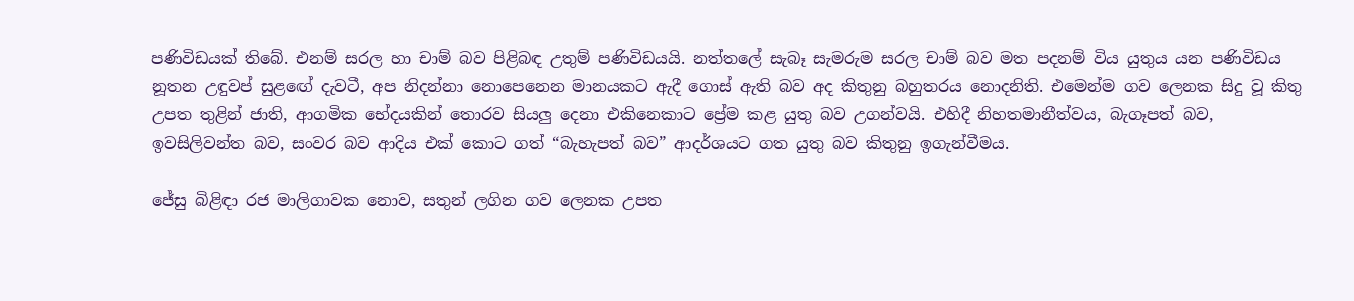පණිවිඩයක් තිබේ. එනම් සරල හා චාම් බව පිළිබඳ උතුම් පණිවිඩයයි. නත්තලේ සැබෑ සැමරුම සරල චාම් බව මත පදනම් විය යුතුය යන පණිවිඩය නූතන උඳුවප් සුළඟේ දැවටී, අප නිදන්නා නොපෙනෙන මානයකට ඇදී ගොස් ඇති බව අද කිතුනු බහුතරය නොදනිති. එමෙන්ම ගව ලෙනක සිදු වූ කිතු උපත තුළින් ජාති, ආගමික භේදයකින් තොරව සියලු දෙනා එකිනෙකාට ප්‍රේම කළ යුතු බව උගන්වයි. එහිදී නිහතමානීත්වය, බැගෑපත් බව, ඉවසිලිවන්ත බව, සංවර බව ආදිය එක් කොට ගත් “බැහැපත් බව” ආදර්ශයට ගත යුතු බව කිතුනු ඉගැන්වීමය.

ජේසු බිළිඳා රජ මාලිගාවක නොව, සතුන් ලගින ගව ලෙනක උපත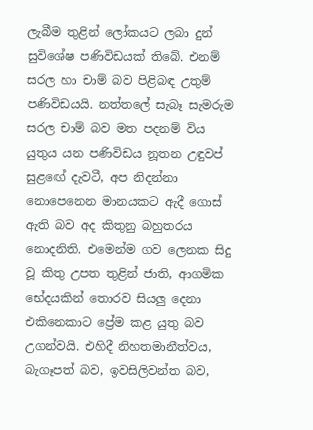ලැබීම තුළින් ලෝකයට ලබා දුන් සුවිශේෂ පණිවිඩයක් තිබේ. එනම් සරල හා චාම් බව පිළිබඳ උතුම් පණිවිඩයයි. නත්තලේ සැබෑ සැමරුම සරල චාම් බව මත පදනම් විය යුතුය යන පණිවිඩය නූතන උඳුවප් සුළඟේ දැවටී, අප නිදන්නා නොපෙනෙන මානයකට ඇදී ගොස් ඇති බව අද කිතුනු බහුතරය නොදනිති. එමෙන්ම ගව ලෙනක සිදු වූ කිතු උපත තුළින් ජාති, ආගමික භේදයකින් තොරව සියලු දෙනා එකිනෙකාට ප්‍රේම කළ යුතු බව උගන්වයි. එහිදී නිහතමානීත්වය, බැගෑපත් බව, ඉවසිලිවන්ත බව,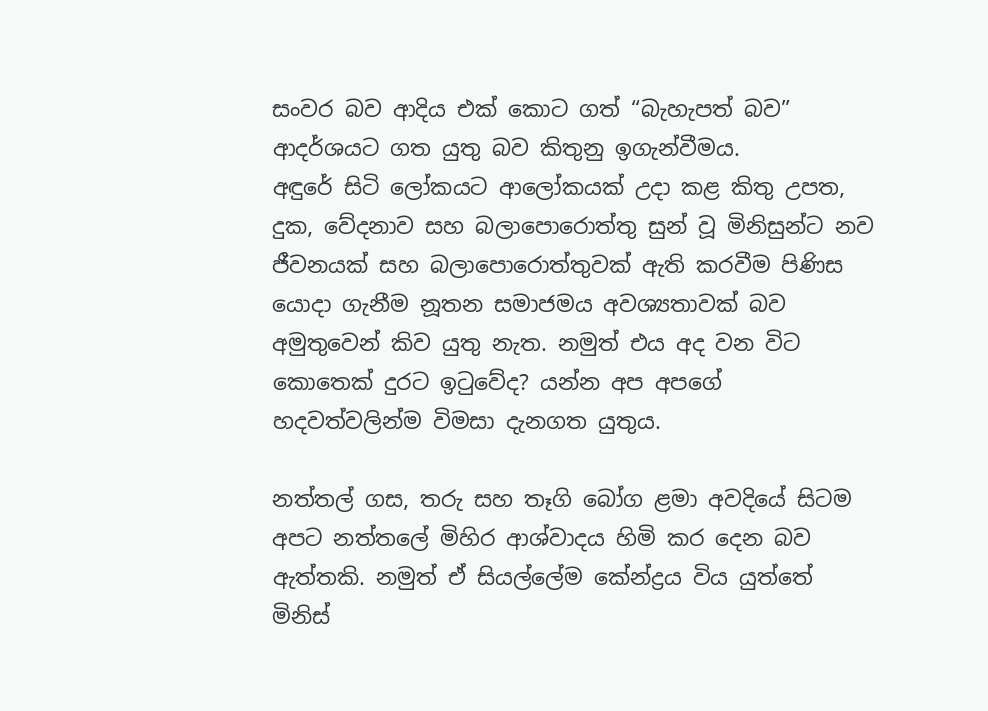සංවර බව ආදිය එක් කොට ගත් “බැහැපත් බව” ආදර්ශයට ගත යුතු බව කිතුනු ඉගැන්වීමය.
අඳුරේ සිටි ලෝකයට ආලෝකයක් උදා කළ කිතු උපත, දුක, වේදනාව සහ බලාපොරොත්තු සුන් වූ මිනිසුන්ට නව ජීවනයක් සහ බලාපොරොත්තුවක් ඇති කරවීම පිණිස යොදා ගැනීම නූතන සමාජමය අවශ්‍යතාවක් බව අමුතුවෙන් කිව යුතු නැත. නමුත් එය අද වන විට කොතෙක් දුරට ඉටුවේද? යන්න අප අපගේ හදවත්වලින්ම විමසා දැනගත යුතුය.

නත්තල් ගස, තරු සහ තෑගි බෝග ළමා අවදියේ සිටම අපට නත්තලේ මිහිර ආශ්වාදය හිමි කර දෙන බව ඇත්තකි. නමුත් ඒ සියල්ලේම කේන්ද්‍රය විය යුත්තේ මිනිස්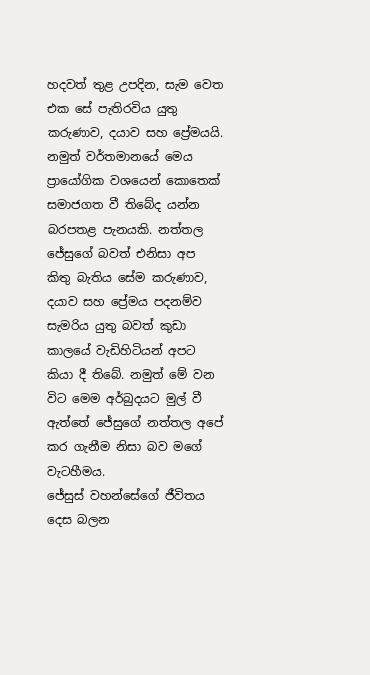හදවත් තුළ උපදින, සැම වෙත එක සේ පැතිරවිය යුතු කරුණාව, දයාව සහ ප්‍රේමයයි. නමුත් වර්තමානයේ මෙය ප්‍රායෝගික වශයෙන් කොතෙක් සමාජගත වී තිබේද යන්න බරපතළ පැනයකි. නත්තල ජේසුගේ බවත් එනිසා අප කිතු බැතිය සේම කරුණාව, දයාව සහ ප්‍රේමය පදනම්ව සැමරිය යුතු බවත් කුඩා කාලයේ වැඩිහිටියන් අපට කියා දී තිබේ. නමුත් මේ වන විට මෙම අර්බුදයට මුල් වී ඇත්තේ ජේසුගේ නත්තල අපේ කර ගැනීම නිසා බව මගේ වැටහීමය.
ජේසුස් වහන්සේගේ ජීවිතය දෙස බලන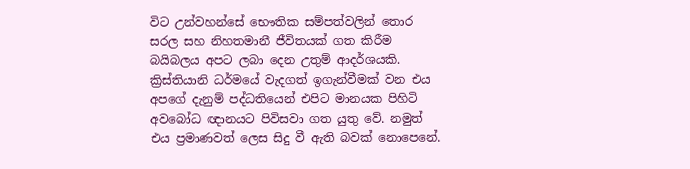විට උන්වහන්සේ භෞතික සම්පත්වලින් තොර සරල සහ නිහතමානී ජීවිතයක් ගත කිරීම බයිබලය අපට ලබා දෙන උතුම් ආදර්ශයකි. ක්‍රිස්තියානි ධර්මයේ වැදගත් ඉගැන්වීමක් වන එය අපගේ දැනුම් පද්ධතියෙන් එපිට මානයක පිහිටි අවබෝධ ඥානයට පිවිසවා ගත යුතු වේ. නමුත් එය ප්‍රමාණවත් ලෙස සිදු වී ඇති බවක් නොපෙනේ.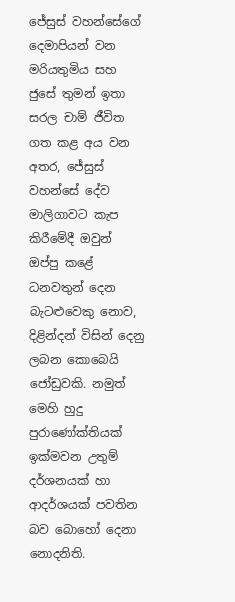ජේසුස් වහන්සේගේ දෙමාපියන් වන මරියතුමිය සහ ජුසේ තුමන් ඉතා සරල චාම් ජීවිත ගත කළ අය වන අතර, ජේසුස් වහන්සේ දේව මාලිගාවට කැප කිරීමේදී ඔවුන් ඔප්පු කළේ ධනවතුන් දෙන බැටළුවෙකු නොව, දිළින්දන් විසින් දෙනු ලබන කොබෙයි ජෝඩුවකි. නමුත් මෙහි හුදු පුරාණෝක්තියක් ඉක්මවන උතුම් දර්ශනයක් හා ආදර්ශයක් පවතින බව බොහෝ දෙනා නොදනිති.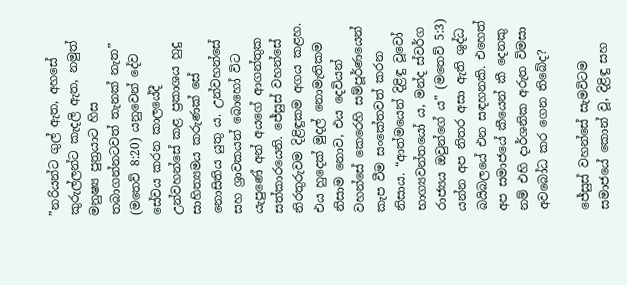”නරියන්ට ගුල් ඇත, අහසේ කුරුල්ලන්ට කැදලි ඇත, නමුත් මනුෂ්‍ය පුත්‍රයාට හිස තබාගන්නටවත් තැනක් නැත” (මතෙව් 8:20) යනුවෙන් දේව සේවය කරන කාලයේදී උන්වහන්සේ කළ ප්‍රකාශය හුදු සාහිත්‍යමය කරුණක් සේ නොසිතිය යුතු ය. උන්වහන්සේ සහ ශ්‍රාවකයන් බොහෝ විට යැපුණේ අන් අයගේ ආගන්තුක සත්කාරයෙනි. ජේසුස් වහන්සේ නිරතුරුවම දිළිඳුකම අගය කළහ. එය හුදෙක් මුදල් නොමැතිකම නිසාම නොව, එය දෙවියන් වහන්සේ කෙරෙහි සම්පූර්ණයෙන් කැප වීම සංකේතවත් කරන නිසාය. “ආත්මයෙන් දිළිඳු වූවෝ භාග්‍යවන්තයෝ ය, මන්ද ස්වර්ග රාජ්‍යය ඔවුන්ගේ ය” (මතෙව් 5:3) යන්න අප නිතර අසා ඇති ශුද්ධ බයිබලයේ එන සඳහනකි. එහෙත් අප සමාජයේ කීයෙන් කී දෙනකු නම් එහි දාර්ශනික අරුත විමසා අවබෝධ කර ගෙන තිබේද?

ජේසුස් වහන්සේ සැමවිටම සමාජයේ කොන් වූ, දිළිඳු සහ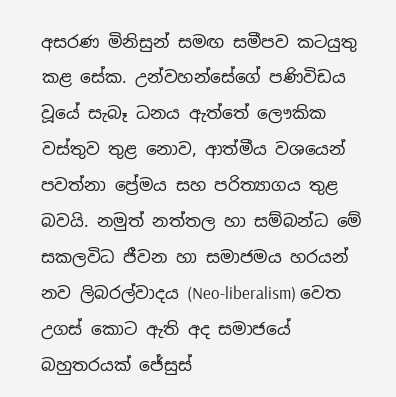අසරණ මිනිසුන් සමඟ සමීපව කටයුතු කළ සේක. උන්වහන්සේගේ පණිවිඩය වූයේ සැබෑ ධනය ඇත්තේ ලෞකික වස්තුව තුළ නොව, ආත්මීය වශයෙන් පවත්නා ප්‍රේමය සහ පරිත්‍යාගය තුළ බවයි. නමුත් නත්තල හා සම්බන්ධ මේ සකලවිධ ජීවන හා සමාජමය හරයන් නව ලිබරල්වාදය (Neo-liberalism) වෙත උගස් කොට ඇති අද සමාජයේ බහුතරයක් ජේසුස්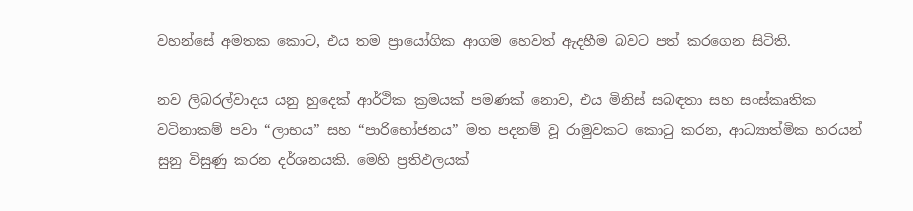වහන්සේ අමතක කොට, එය තම ප්‍රායෝගික ආගම හෙවත් ඇදහීම බවට පත් කරගෙන සිටිති.

නව ලිබරල්වාදය යනු හුදෙක් ආර්ථික ක්‍රමයක් පමණක් නොව, එය මිනිස් සබඳතා සහ සංස්කෘතික වටිනාකම් පවා “ලාභය” සහ “පාරිභෝජනය” මත පදනම් වූ රාමුවකට කොටු කරන, ආධ්‍යාත්මික හරයන් සුනු විසුණු කරන දර්ශනයකි. මෙහි ප්‍රතිඵලයක්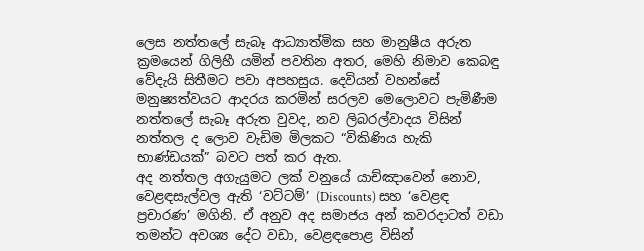ලෙස නත්තලේ සැබෑ ආධ්‍යාත්මික සහ මානුෂීය අරුත ක්‍රමයෙන් ගිලිහී යමින් පවතින අතර, මෙහි නිමාව කෙබඳු වේදැයි සිතීමට පවා අපහසුය. දෙවියන් වහන්සේ මනුෂ්‍යත්වයට ආදරය කරමින් සරලව මෙලොවට පැමිණීම නත්තලේ සැබෑ අරුත වුවද, නව ලිබරල්වාදය විසින් නත්තල ද ලොව වැඩිම මිලකට “විකිණිය හැකි භාණ්ඩයක්” බවට පත් කර ඇත.
අද නත්තල අගැයුමට ලක් වනුයේ යාච්ඤාවෙන් නොව, වෙළඳසැල්වල ඇති ‘වට්ටම්’ (Discounts) සහ ‘වෙළඳ ප්‍රචාරණ’ මගිනි. ඒ අනුව අද සමාජය අන් කවරදාටත් වඩා තමන්ට අවශ්‍ය දේට වඩා, වෙළඳපොළ විසින්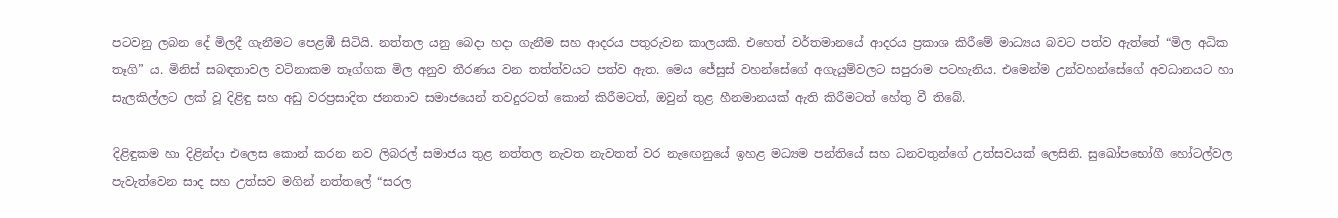පටවනු ලබන දේ මිලදී ගැනීමට පෙළඹී සිටියි. නත්තල යනු බෙදා හදා ගැනීම සහ ආදරය පතුරුවන කාලයකි. එහෙත් වර්තමානයේ ආදරය ප්‍රකාශ කිරීමේ මාධ්‍යය බවට පත්ව ඇත්තේ “මිල අධික තෑගි” ය. මිනිස් සබඳතාවල වටිනාකම තෑග්ගක මිල අනුව තීරණය වන තත්ත්වයට පත්ව ඇත. මෙය ජේසුස් වහන්සේගේ අගැයුම්වලට සපුරාම පටහැනිය. එමෙන්ම උන්වහන්සේගේ අවධානයට හා සැලකිල්ලට ලක් වූ දිළිඳු සහ අඩු වරප්‍රසාදිත ජනතාව සමාජයෙන් තවදුරටත් කොන් කිරීමටත්, ඔවුන් තුළ හීනමානයක් ඇති කිරීමටත් හේතු වී තිබේ.

දිළිඳුකම හා දිළින්දා එලෙස කොන් කරන නව ලිබරල් සමාජය තුළ නත්තල නැවත නැවතත් වර නැඟෙනුයේ ඉහළ මධ්‍යම පන්තියේ සහ ධනවතුන්ගේ උත්සවයක් ලෙසිනි. සුඛෝපභෝගී හෝටල්වල පැවැත්වෙන සාද සහ උත්සව මගින් නත්තලේ “සරල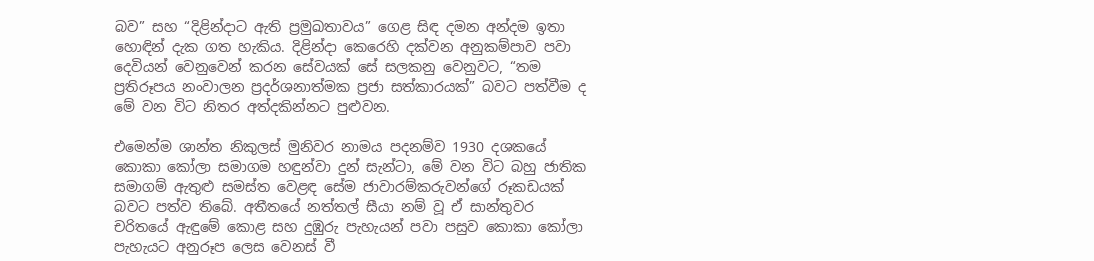බව” සහ “දිළින්දාට ඇති ප්‍රමුඛතාවය” ගෙළ සිඳ දමන අන්දම ඉතා හොඳින් දැක ගත හැකිය. දිළින්දා කෙරෙහි දක්වන අනුකම්පාව පවා දෙවියන් වෙනුවෙන් කරන සේවයක් සේ සලකනු වෙනුවට, “තම ප්‍රතිරූපය නංවාලන ප්‍රදර්ශනාත්මක ප්‍රජා සත්කාරයක්” බවට පත්වීම ද මේ වන විට නිතර අත්දකින්නට පුළුවන.

එමෙන්ම ශාන්ත නිකුලස් මුනිවර නාමය පදනම්ව 1930 දශකයේ කොකා කෝලා සමාගම හඳුන්වා දුන් සැන්ටා, මේ වන විට බහු ජාතික සමාගම් ඇතුළු සමස්ත වෙළඳ සේම ජාවාරම්කරුවන්ගේ රූකඩයක් බවට පත්ව තිබේ. අතීතයේ නත්තල් සීයා නම් වූ ඒ සාන්තුවර චරිතයේ ඇඳුමේ කොළ සහ දුඹුරු පැහැයන් පවා පසුව කොකා කෝලා පැහැයට අනුරූප ලෙස වෙනස් වී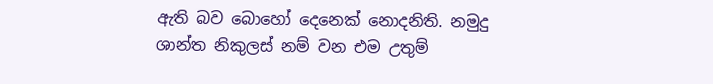ඇති බව බොහෝ දෙනෙක් නොදනිති. නමුදු ශාන්ත නිකුලස් නම් වන එම උතුම්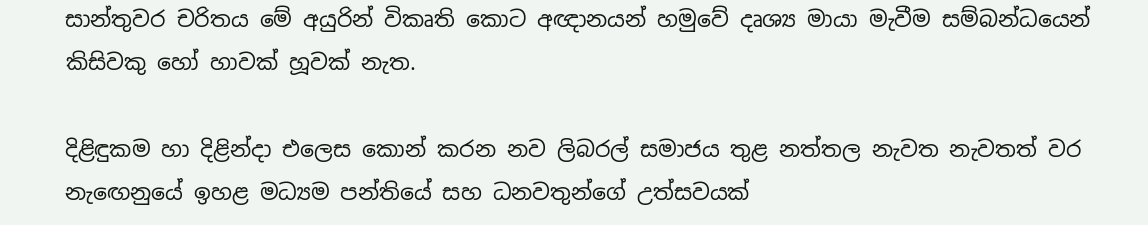සාන්තුවර චරිතය මේ අයුරින් විකෘති කොට අඥානයන් හමුවේ දෘශ්‍ය මායා මැවීම සම්බන්ධයෙන් කිසිවකු හෝ හාවක් හූවක් නැත.

දිළිඳුකම හා දිළින්දා එලෙස කොන් කරන නව ලිබරල් සමාජය තුළ නත්තල නැවත නැවතත් වර නැඟෙනුයේ ඉහළ මධ්‍යම පන්තියේ සහ ධනවතුන්ගේ උත්සවයක්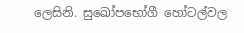ලෙසිනි. සුඛෝපභෝගී හෝටල්වල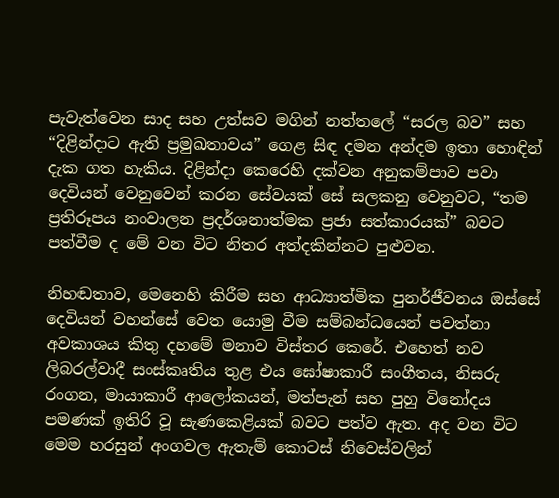පැවැත්වෙන සාද සහ උත්සව මගින් නත්තලේ “සරල බව” සහ “දිළින්දාට ඇති ප්‍රමුඛතාවය” ගෙළ සිඳ දමන අන්දම ඉතා හොඳින් දැක ගත හැකිය. දිළින්දා කෙරෙහි දක්වන අනුකම්පාව පවා දෙවියන් වෙනුවෙන් කරන සේවයක් සේ සලකනු වෙනුවට, “තම ප්‍රතිරූපය නංවාලන ප්‍රදර්ශනාත්මක ප්‍රජා සත්කාරයක්” බවට පත්වීම ද මේ වන විට නිතර අත්දකින්නට පුළුවන.

නිහඬතාව, මෙනෙහි කිරීම සහ ආධ්‍යාත්මික පුනර්ජීවනය ඔස්සේ දෙවියන් වහන්සේ වෙත යොමු වීම සම්බන්ධයෙන් පවත්නා අවකාශය කිතු දහමේ මනාව විස්තර කෙරේ. එහෙත් නව ලිබරල්වාදී සංස්කෘතිය තුළ එය ඝෝෂාකාරී සංගීතය, නිසරු රංගන, මායාකාරී ආලෝකයන්, මත්පැන් සහ පුහු විනෝදය පමණක් ඉතිරි වූ සැණකෙළියක් බවට පත්ව ඇත. අද වන විට මෙම හරසුන් අංගවල ඇතැම් කොටස් නිවෙස්වලින්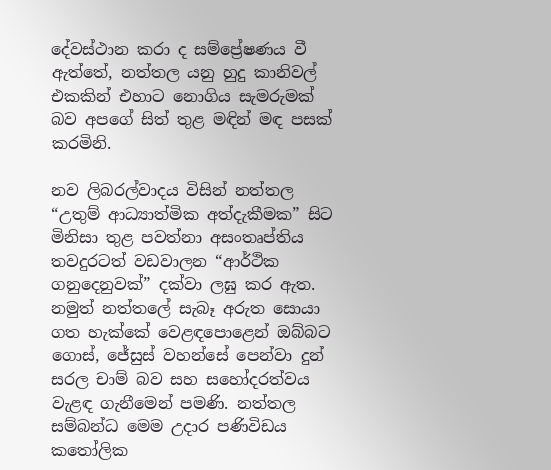දේවස්ථාන කරා ද සම්ප්‍රේෂණය වී ඇත්තේ, නත්තල යනු හුදු කානිවල් එකකින් එහාට නොගිය සැමරුමක් බව අපගේ සිත් තුළ මඳින් මඳ පසක් කරමිනි.

නව ලිබරල්වාදය විසින් නත්තල “උතුම් ආධ්‍යාත්මික අත්දැකීමක” සිට මිනිසා තුළ පවත්නා අසංතෘප්තිය තවදුරටත් වඩවාලන “ආර්ථික ගනුදෙනුවක්” දක්වා ලඝු කර ඇත. නමුත් නත්තලේ සැබෑ අරුත සොයා ගත හැක්කේ වෙළඳපොළෙන් ඔබ්බට ගොස්, ජේසුස් වහන්සේ පෙන්වා දුන් සරල චාම් බව සහ සහෝදරත්වය වැළඳ ගැනීමෙන් පමණි. නත්තල සම්බන්ධ මෙම උදාර පණිවිඩය කතෝලික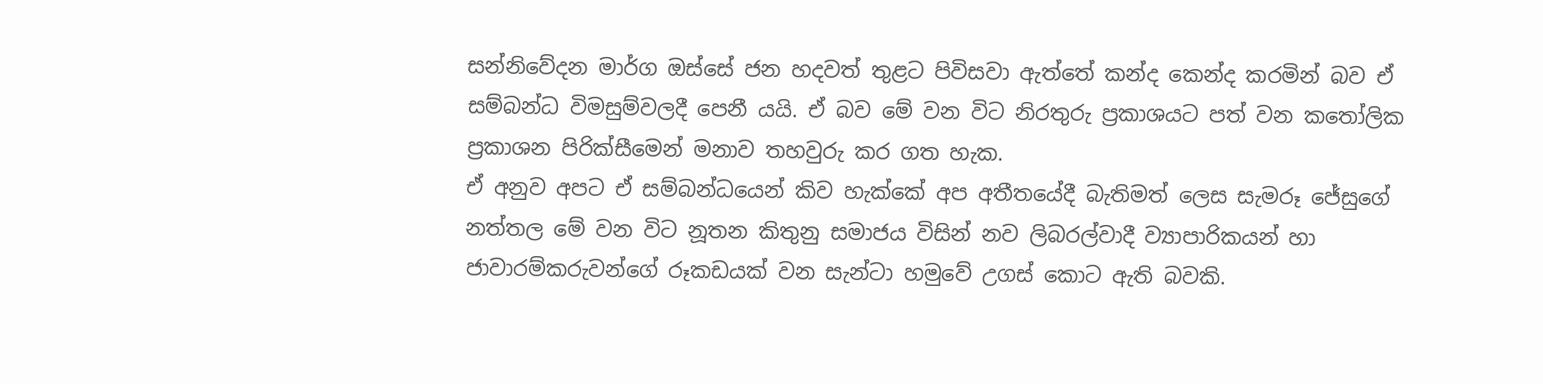සන්නිවේදන මාර්ග ඔස්සේ ජන හදවත් තුළට පිවිසවා ඇත්තේ කන්ද කෙන්ද කරමින් බව ඒ සම්බන්ධ විමසුම්වලදී පෙනී යයි. ඒ බව මේ වන විට නිරතුරු ප්‍රකාශයට පත් වන කතෝලික ප්‍රකාශන පිරික්සීමෙන් මනාව තහවුරු කර ගත හැක.
ඒ අනුව අපට ඒ සම්බන්ධයෙන් කිව හැක්කේ අප අතීතයේදී බැතිමත් ලෙස සැමරූ ජේසුගේ නත්තල මේ වන විට නූතන කිතුනු සමාජය විසින් නව ලිබරල්වාදී ව්‍යාපාරිකයන් හා ජාවාරම්කරුවන්ගේ රූකඩයක් වන සැන්ටා හමුවේ උගස් කොට ඇති බවකි.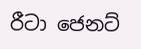රීටා ජෙනට්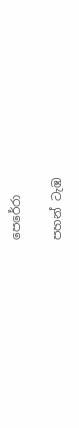පෙරේරා

පහන් ටැඹ